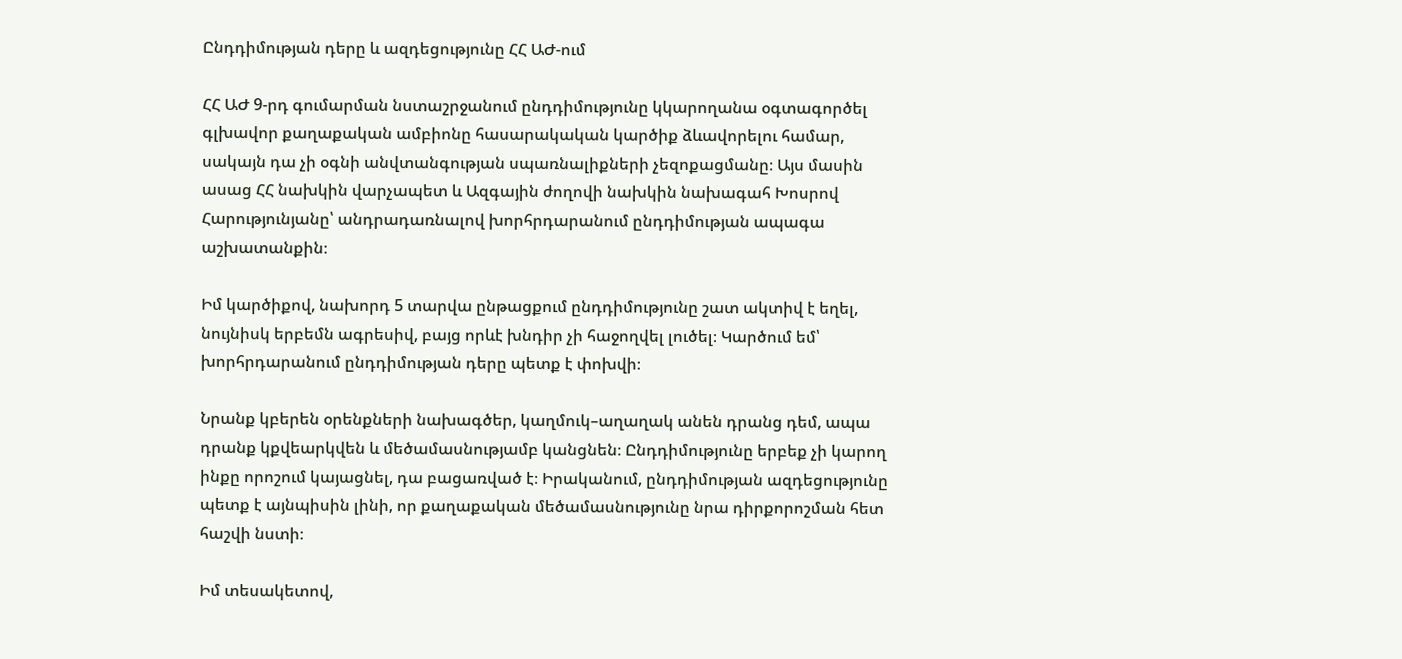Ընդդիմության դերը և ազդեցությունը ՀՀ ԱԺ-ում

ՀՀ ԱԺ 9-րդ գումարման նստաշրջանում ընդդիմությունը կկարողանա օգտագործել գլխավոր քաղաքական ամբիոնը հասարակական կարծիք ձևավորելու համար, սակայն դա չի օգնի անվտանգության սպառնալիքների չեզոքացմանը։ Այս մասին ասաց ՀՀ նախկին վարչապետ և Ազգային ժողովի նախկին նախագահ Խոսրով Հարությունյանը՝ անդրադառնալով խորհրդարանում ընդդիմության ապագա աշխատանքին։

Իմ կարծիքով, նախորդ 5 տարվա ընթացքում ընդդիմությունը շատ ակտիվ է եղել, նույնիսկ երբեմն ագրեսիվ, բայց որևէ խնդիր չի հաջողվել լուծել։ Կարծում եմ՝ խորհրդարանում ընդդիմության դերը պետք է փոխվի։

Նրանք կբերեն օրենքների նախագծեր, կաղմուկ–աղաղակ անեն դրանց դեմ, ապա դրանք կքվեարկվեն և մեծամասնությամբ կանցնեն։ Ընդդիմությունը երբեք չի կարող ինքը որոշում կայացնել, դա բացառված է։ Իրականում, ընդդիմության ազդեցությունը պետք է այնպիսին լինի, որ քաղաքական մեծամասնությունը նրա դիրքորոշման հետ հաշվի նստի։

Իմ տեսակետով,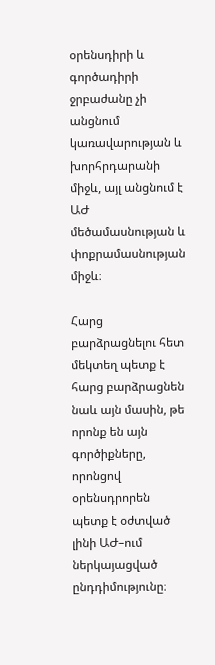օրենսդիրի և գործադիրի ջրբաժանը չի անցնում կառավարության և խորհրդարանի միջև, այլ անցնում է ԱԺ մեծամասնության և փոքրամասնության միջև։

Հարց բարձրացնելու հետ մեկտեղ պետք է հարց բարձրացնեն նաև այն մասին, թե որոնք են այն գործիքները, որոնցով օրենսդրորեն պետք է օժտված լինի ԱԺ–ում ներկայացված ընդդիմությունը։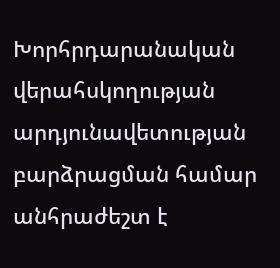Խորհրդարանական վերահսկողության արդյունավետության բարձրացման համար անհրաժեշտ է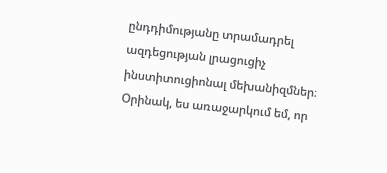ընդդիմությանը տրամադրել ազդեցության լրացուցիչ ինստիտուցիոնալ մեխանիզմներ։ Օրինակ, ես առաջարկում եմ, որ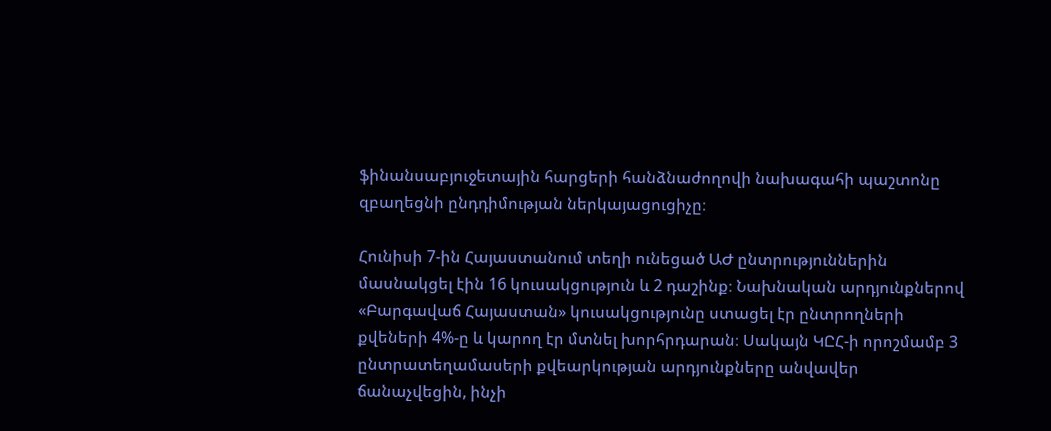ֆինանսաբյուջետային հարցերի հանձնաժողովի նախագահի պաշտոնը զբաղեցնի ընդդիմության ներկայացուցիչը։

Հունիսի 7-ին Հայաստանում տեղի ունեցած ԱԺ ընտրություններին մասնակցել էին 16 կուսակցություն և 2 դաշինք։ Նախնական արդյունքներով «Բարգավաճ Հայաստան» կուսակցությունը ստացել էր ընտրողների քվեների 4%-ը և կարող էր մտնել խորհրդարան։ Սակայն ԿԸՀ-ի որոշմամբ 3 ընտրատեղամասերի քվեարկության արդյունքները անվավեր ճանաչվեցին, ինչի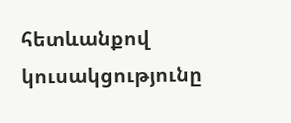հետևանքով կուսակցությունը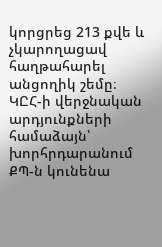կորցրեց 213 քվե և չկարողացավ հաղթահարել անցողիկ շեմը։ ԿԸՀ-ի վերջնական արդյունքների համաձայն՝ խորհրդարանում ՔՊ-ն կունենա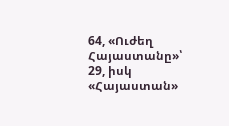64, «Ուժեղ Հայաստանը»՝ 29, իսկ «Հայաստան»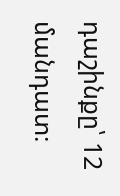դաշինքը՝ 12 մանդատ։